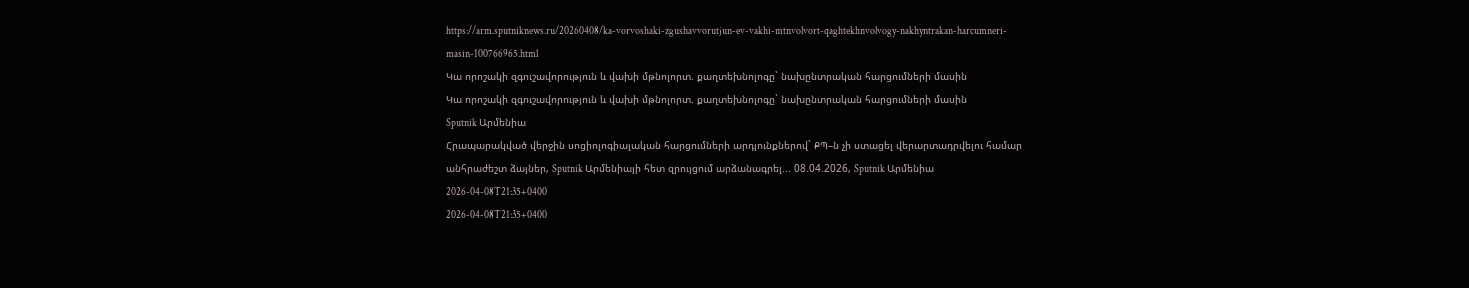https://arm.sputniknews.ru/20260408/ka-vorvoshaki-zgushavvorutjun-ev-vakhi-mtnvolvort-qaghtekhnvolvogy-nakhyntrakan-harcumneri-masin-100766965.html
Կա որոշակի զգուշավորություն և վախի մթնոլորտ. քաղտեխնոլոգը` նախընտրական հարցումների մասին
Կա որոշակի զգուշավորություն և վախի մթնոլորտ. քաղտեխնոլոգը` նախընտրական հարցումների մասին
Sputnik Արմենիա
Հրապարակված վերջին սոցիոլոգիալական հարցումների արդյունքներով` ՔՊ–ն չի ստացել վերարտադրվելու համար անհրաժեշտ ձայներ, Sputnik Արմենիայի հետ զրույցում արձանագրել... 08.04.2026, Sputnik Արմենիա
2026-04-08T21:35+0400
2026-04-08T21:35+0400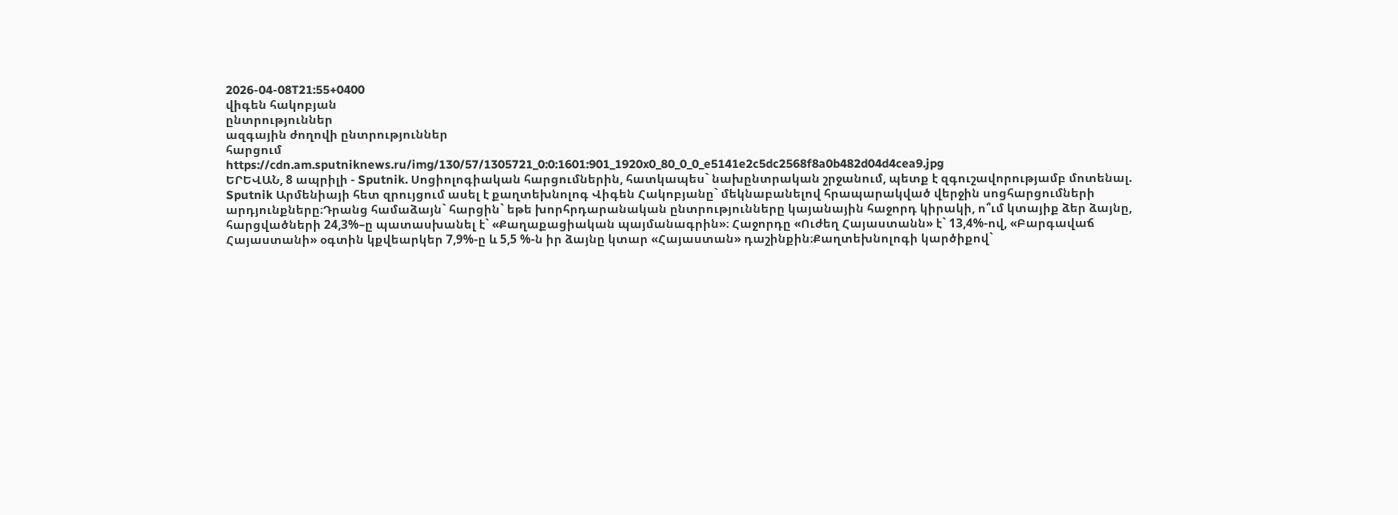2026-04-08T21:55+0400
վիգեն հակոբյան
ընտրություններ
ազգային ժողովի ընտրություններ
հարցում
https://cdn.am.sputniknews.ru/img/130/57/1305721_0:0:1601:901_1920x0_80_0_0_e5141e2c5dc2568f8a0b482d04d4cea9.jpg
ԵՐԵՎԱՆ, 8 ապրիլի - Sputnik. Սոցիոլոգիական հարցումներին, հատկապես` նախընտրական շրջանում, պետք է զգուշավորությամբ մոտենալ. Sputnik Արմենիայի հետ զրույցում ասել է քաղտեխնոլոգ Վիգեն Հակոբյանը` մեկնաբանելով հրապարակված վերջին սոցհարցումների արդյունքները։Դրանց համաձայն` հարցին` եթե խորհրդարանական ընտրությունները կայանային հաջորդ կիրակի, ո՞ւմ կտայիք ձեր ձայնը, հարցվածների 24,3%–ը պատասխանել է` «Քաղաքացիական պայմանագրին»։ Հաջորդը «Ուժեղ Հայաստանն» է` 13,4%-ով, «Բարգավաճ Հայաստանի» օգտին կքվեարկեր 7,9%-ը և 5,5 %-ն իր ձայնը կտար «Հայաստան» դաշինքին։Քաղտեխնոլոգի կարծիքով`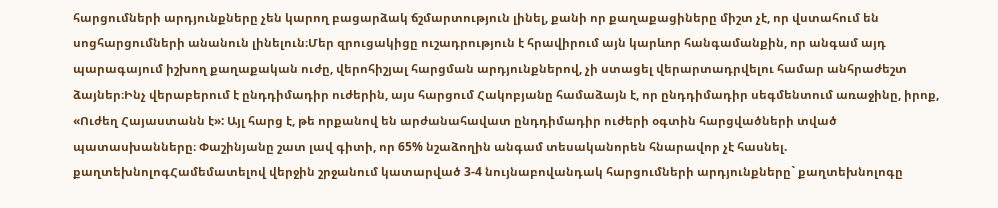հարցումների արդյունքները չեն կարող բացարձակ ճշմարտություն լինել, քանի որ քաղաքացիները միշտ չէ, որ վստահում են սոցհարցումների անանուն լինելուն։Մեր զրուցակիցը ուշադրություն է հրավիրում այն կարևոր հանգամանքին, որ անգամ այդ պարագայում իշխող քաղաքական ուժը, վերոհիշյալ հարցման արդյունքներով, չի ստացել վերարտադրվելու համար անհրաժեշտ ձայներ։Ինչ վերաբերում է ընդդիմադիր ուժերին, այս հարցում Հակոբյանը համաձայն է, որ ընդդիմադիր սեգմենտում առաջինը, իրոք, «Ուժեղ Հայաստանն է»: Այլ հարց է, թե որքանով են արժանահավատ ընդդիմադիր ուժերի օգտին հարցվածների տված պատասխանները։ Փաշինյանը շատ լավ գիտի, որ 65% նշաձողին անգամ տեսականորեն հնարավոր չէ հասնել. քաղտեխնոլոգՀամեմատելով վերջին շրջանում կատարված 3-4 նույնաբովանդակ հարցումների արդյունքները` քաղտեխնոլոգը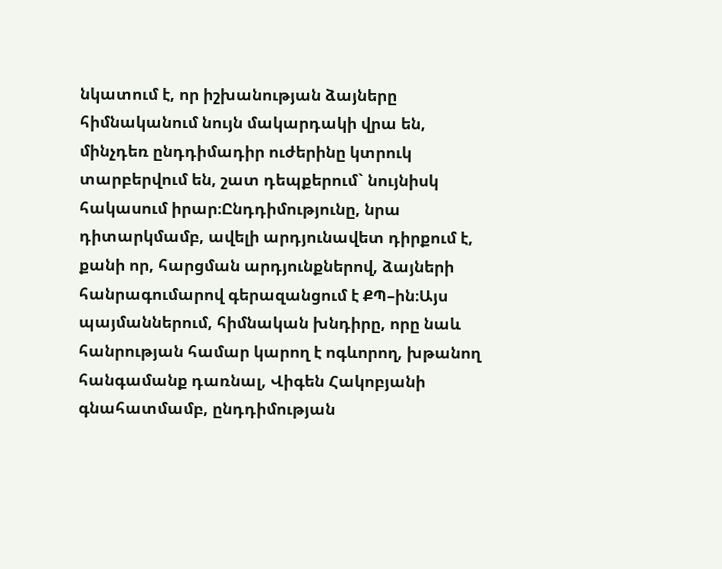նկատում է, որ իշխանության ձայները հիմնականում նույն մակարդակի վրա են, մինչդեռ ընդդիմադիր ուժերինը կտրուկ տարբերվում են, շատ դեպքերում` նույնիսկ հակասում իրար։Ընդդիմությունը, նրա դիտարկմամբ, ավելի արդյունավետ դիրքում է, քանի որ, հարցման արդյունքներով, ձայների հանրագումարով գերազանցում է ՔՊ–ին։Այս պայմաններում, հիմնական խնդիրը, որը նաև հանրության համար կարող է ոգևորող, խթանող հանգամանք դառնալ, Վիգեն Հակոբյանի գնահատմամբ, ընդդիմության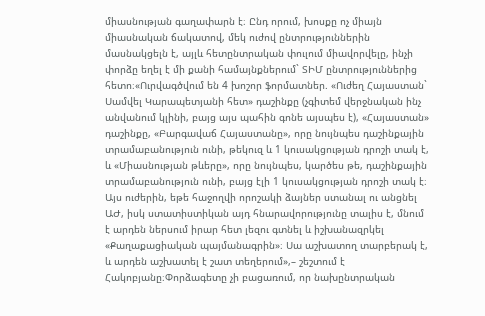միասնության գաղափարն է։ Ընդ որում, խոսքը ոչ միայն միասնական ճակատով, մեկ ուժով ընտրություններին մասնակցելն է, այլև հետընտրական փուլում միավորվելը, ինչի փորձը եղել է մի քանի համայնքներում` ՏԻՄ ընտրություններից հետո։«Ուրվագծվում են 4 խոշոր ֆորմատներ. «Ուժեղ Հայաստան` Սամվել Կարապետյանի հետ» դաշինքը (չգիտեմ վերջնական ինչ անվանում կլինի, բայց այս պահին գոնե այսպես է), «Հայաստան» դաշինքը, «Բարգավաճ Հայաստանը», որը նույնպես դաշինքային տրամաբանություն ունի, թեկուզ և 1 կուսակցության դրոշի տակ է, և «Միասնության թևերը», որը նույնպես, կարծես թե, դաշինքային տրամաբանություն ունի, բայց էլի 1 կուսակցության դրոշի տակ է։ Այս ուժերին, եթե հաջողվի որոշակի ձայներ ստանալ ու անցնել ԱԺ, իսկ ստատիստիկան այդ հնարավորությունը տալիս է, մնում է արդեն ներսում իրար հետ լեզու գտնել և իշխանազրկել «Քաղաքացիական պայմանագրին»։ Սա աշխատող տարբերակ է, և արդեն աշխատել է շատ տեղերում»,– շեշտում է Հակոբյանը։Փորձագետը չի բացառում, որ նախընտրական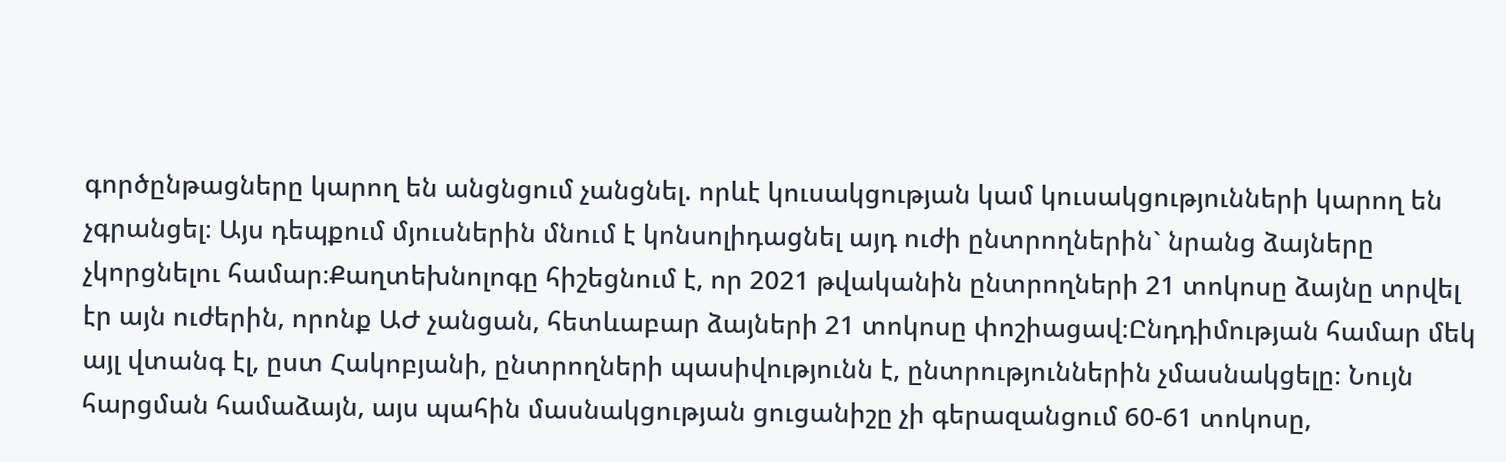գործընթացները կարող են անցնցում չանցնել. որևէ կուսակցության կամ կուսակցությունների կարող են չգրանցել։ Այս դեպքում մյուսներին մնում է կոնսոլիդացնել այդ ուժի ընտրողներին` նրանց ձայները չկորցնելու համար։Քաղտեխնոլոգը հիշեցնում է, որ 2021 թվականին ընտրողների 21 տոկոսը ձայնը տրվել էր այն ուժերին, որոնք ԱԺ չանցան, հետևաբար ձայների 21 տոկոսը փոշիացավ։Ընդդիմության համար մեկ այլ վտանգ էլ, ըստ Հակոբյանի, ընտրողների պասիվությունն է, ընտրություններին չմասնակցելը։ Նույն հարցման համաձայն, այս պահին մասնակցության ցուցանիշը չի գերազանցում 60-61 տոկոսը,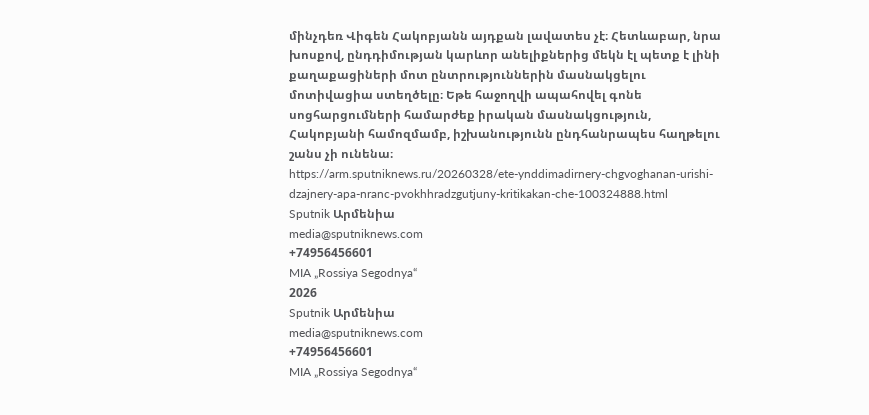մինչդեռ Վիգեն Հակոբյանն այդքան լավատես չէ։ Հետևաբար, նրա խոսքով, ընդդիմության կարևոր անելիքներից մեկն էլ պետք է լինի քաղաքացիների մոտ ընտրություններին մասնակցելու մոտիվացիա ստեղծելը։ Եթե հաջողվի ապահովել գոնե սոցհարցումների համարժեք իրական մասնակցություն, Հակոբյանի համոզմամբ, իշխանությունն ընդհանրապես հաղթելու շանս չի ունենա։
https://arm.sputniknews.ru/20260328/ete-ynddimadirnery-chgvoghanan-urishi-dzajnery-apa-nranc-pvokhhradzgutjuny-kritikakan-che-100324888.html
Sputnik Արմենիա
media@sputniknews.com
+74956456601
MIA „Rossiya Segodnya“
2026
Sputnik Արմենիա
media@sputniknews.com
+74956456601
MIA „Rossiya Segodnya“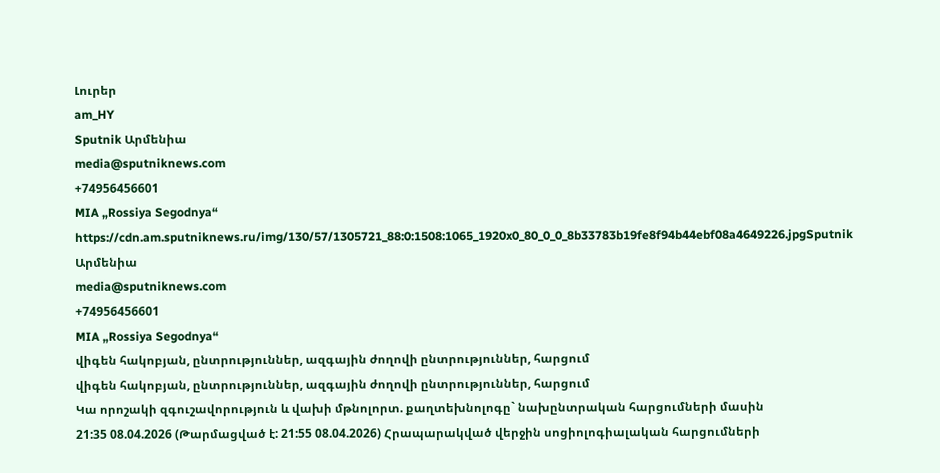Լուրեր
am_HY
Sputnik Արմենիա
media@sputniknews.com
+74956456601
MIA „Rossiya Segodnya“
https://cdn.am.sputniknews.ru/img/130/57/1305721_88:0:1508:1065_1920x0_80_0_0_8b33783b19fe8f94b44ebf08a4649226.jpgSputnik Արմենիա
media@sputniknews.com
+74956456601
MIA „Rossiya Segodnya“
վիգեն հակոբյան, ընտրություններ, ազգային ժողովի ընտրություններ, հարցում
վիգեն հակոբյան, ընտրություններ, ազգային ժողովի ընտրություններ, հարցում
Կա որոշակի զգուշավորություն և վախի մթնոլորտ. քաղտեխնոլոգը` նախընտրական հարցումների մասին
21:35 08.04.2026 (Թարմացված է: 21:55 08.04.2026) Հրապարակված վերջին սոցիոլոգիալական հարցումների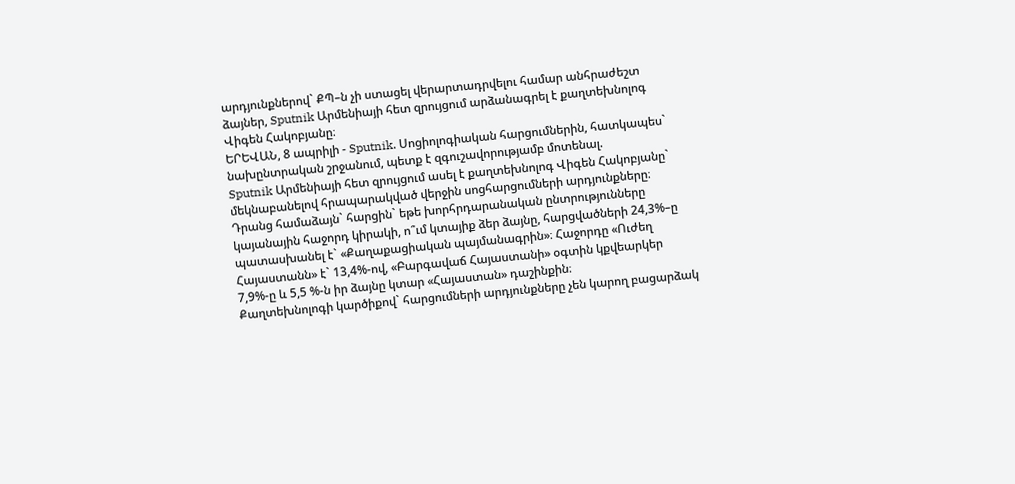արդյունքներով` ՔՊ–ն չի ստացել վերարտադրվելու համար անհրաժեշտ ձայներ, Sputnik Արմենիայի հետ զրույցում արձանագրել է քաղտեխնոլոգ Վիգեն Հակոբյանը։
ԵՐԵՎԱՆ, 8 ապրիլի - Sputnik. Սոցիոլոգիական հարցումներին, հատկապես` նախընտրական շրջանում, պետք է զգուշավորությամբ մոտենալ.
Sputnik Արմենիայի հետ զրույցում ասել է քաղտեխնոլոգ Վիգեն Հակոբյանը` մեկնաբանելով հրապարակված վերջին սոցհարցումների արդյունքները։
Դրանց համաձայն` հարցին` եթե խորհրդարանական ընտրությունները կայանային հաջորդ կիրակի, ո՞ւմ կտայիք ձեր ձայնը, հարցվածների 24,3%–ը պատասխանել է` «Քաղաքացիական պայմանագրին»։ Հաջորդը «Ուժեղ Հայաստանն» է` 13,4%-ով, «Բարգավաճ Հայաստանի» օգտին կքվեարկեր 7,9%-ը և 5,5 %-ն իր ձայնը կտար «Հայաստան» դաշինքին։
Քաղտեխնոլոգի կարծիքով` հարցումների արդյունքները չեն կարող բացարձակ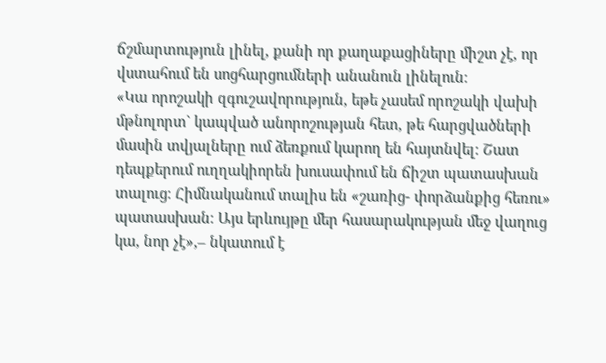ճշմարտություն լինել, քանի որ քաղաքացիները միշտ չէ, որ վստահում են սոցհարցումների անանուն լինելուն։
«Կա որոշակի զգուշավորություն, եթե չասեմ որոշակի վախի մթնոլորտ` կապված անորոշության հետ, թե հարցվածների մասին տվյալները ում ձեռքում կարող են հայտնվել։ Շատ դեպքերում ուղղակիորեն խուսափում են ճիշտ պատասխան տալուց։ Հիմնականում տալիս են «շառից- փորձանքից հեռու» պատասխան։ Այս երևույթը մեր հասարակության մեջ վաղուց կա, նոր չէ»,– նկատում է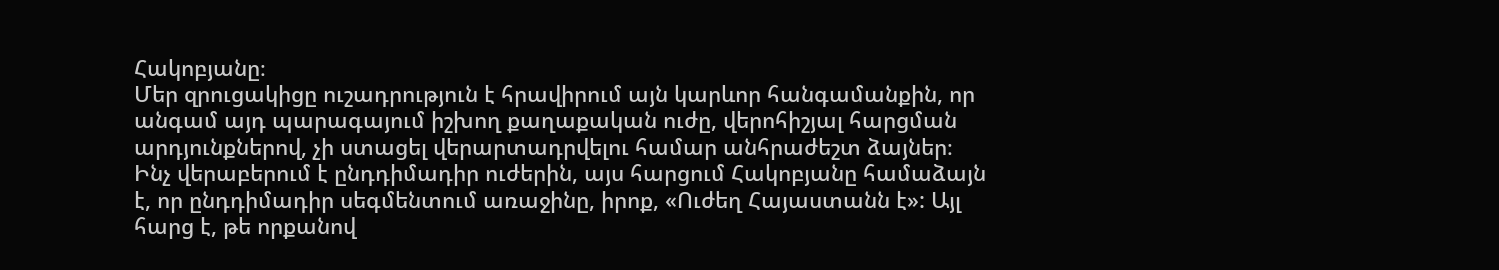Հակոբյանը։
Մեր զրուցակիցը ուշադրություն է հրավիրում այն կարևոր հանգամանքին, որ անգամ այդ պարագայում իշխող քաղաքական ուժը, վերոհիշյալ հարցման արդյունքներով, չի ստացել վերարտադրվելու համար անհրաժեշտ ձայներ։
Ինչ վերաբերում է ընդդիմադիր ուժերին, այս հարցում Հակոբյանը համաձայն է, որ ընդդիմադիր սեգմենտում առաջինը, իրոք, «Ուժեղ Հայաստանն է»: Այլ հարց է, թե որքանով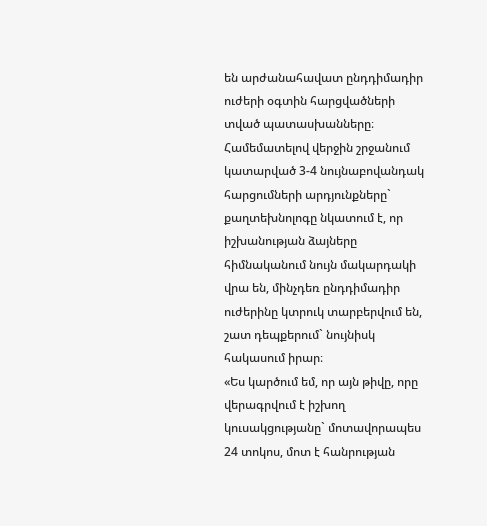են արժանահավատ ընդդիմադիր ուժերի օգտին հարցվածների տված պատասխանները։
Համեմատելով վերջին շրջանում կատարված 3-4 նույնաբովանդակ հարցումների արդյունքները` քաղտեխնոլոգը նկատում է, որ իշխանության ձայները հիմնականում նույն մակարդակի վրա են, մինչդեռ ընդդիմադիր ուժերինը կտրուկ տարբերվում են, շատ դեպքերում` նույնիսկ հակասում իրար։
«Ես կարծում եմ, որ այն թիվը, որը վերագրվում է իշխող կուսակցությանը` մոտավորապես 24 տոկոս, մոտ է հանրության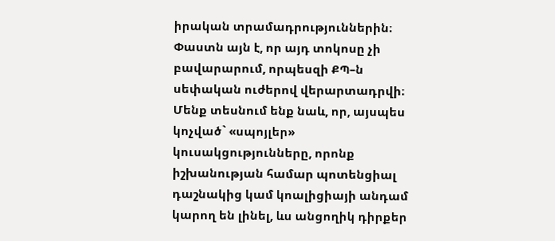իրական տրամադրություններին։ Փաստն այն է, որ այդ տոկոսը չի բավարարում, որպեսզի ՔՊ–ն սեփական ուժերով վերարտադրվի։ Մենք տեսնում ենք նաև, որ, այսպես կոչված` «սպոյլեր» կուսակցությունները, որոնք իշխանության համար պոտենցիալ դաշնակից կամ կոալիցիայի անդամ կարող են լինել, ևս անցողիկ դիրքեր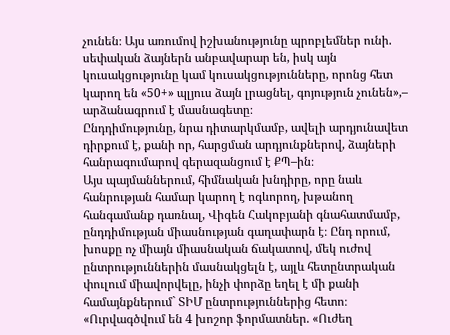չունեն։ Այս առումով իշխանությունը պրոբլեմներ ունի. սեփական ձայներն անբավարար են, իսկ այն կուսակցությունը կամ կուսակցությունները, որոնց հետ կարող են «50+» պլյուս ձայն լրացնել, գոյություն չունեն»,– արձանագրում է մասնագետը։
Ընդդիմությունը, նրա դիտարկմամբ, ավելի արդյունավետ դիրքում է, քանի որ, հարցման արդյունքներով, ձայների հանրագումարով գերազանցում է ՔՊ–ին։
Այս պայմաններում, հիմնական խնդիրը, որը նաև հանրության համար կարող է ոգևորող, խթանող հանգամանք դառնալ, Վիգեն Հակոբյանի գնահատմամբ, ընդդիմության միասնության գաղափարն է։ Ընդ որում, խոսքը ոչ միայն միասնական ճակատով, մեկ ուժով ընտրություններին մասնակցելն է, այլև հետընտրական փուլում միավորվելը, ինչի փորձը եղել է մի քանի համայնքներում` ՏԻՄ ընտրություններից հետո։
«Ուրվագծվում են 4 խոշոր ֆորմատներ. «Ուժեղ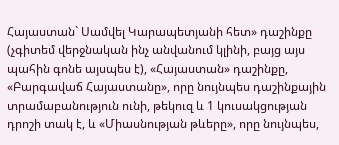Հայաստան` Սամվել Կարապետյանի հետ» դաշինքը (չգիտեմ վերջնական ինչ անվանում կլինի, բայց այս պահին գոնե այսպես է), «Հայաստան» դաշինքը, «Բարգավաճ Հայաստանը», որը նույնպես դաշինքային տրամաբանություն ունի, թեկուզ և 1 կուսակցության դրոշի տակ է, և «Միասնության թևերը», որը նույնպես,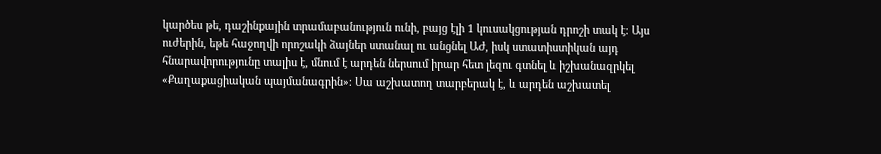կարծես թե, դաշինքային տրամաբանություն ունի, բայց էլի 1 կուսակցության դրոշի տակ է։ Այս ուժերին, եթե հաջողվի որոշակի ձայներ ստանալ ու անցնել ԱԺ, իսկ ստատիստիկան այդ հնարավորությունը տալիս է, մնում է արդեն ներսում իրար հետ լեզու գտնել և իշխանազրկել «Քաղաքացիական պայմանագրին»։ Սա աշխատող տարբերակ է, և արդեն աշխատել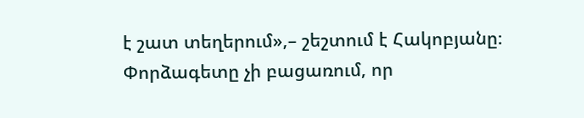է շատ տեղերում»,– շեշտում է Հակոբյանը։
Փորձագետը չի բացառում, որ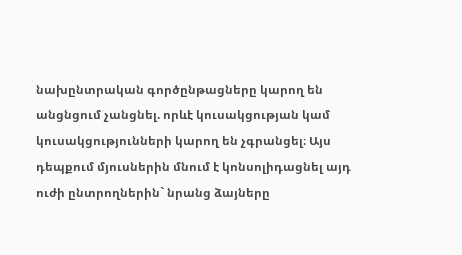նախընտրական գործընթացները կարող են անցնցում չանցնել. որևէ կուսակցության կամ կուսակցությունների կարող են չգրանցել։ Այս դեպքում մյուսներին մնում է կոնսոլիդացնել այդ ուժի ընտրողներին` նրանց ձայները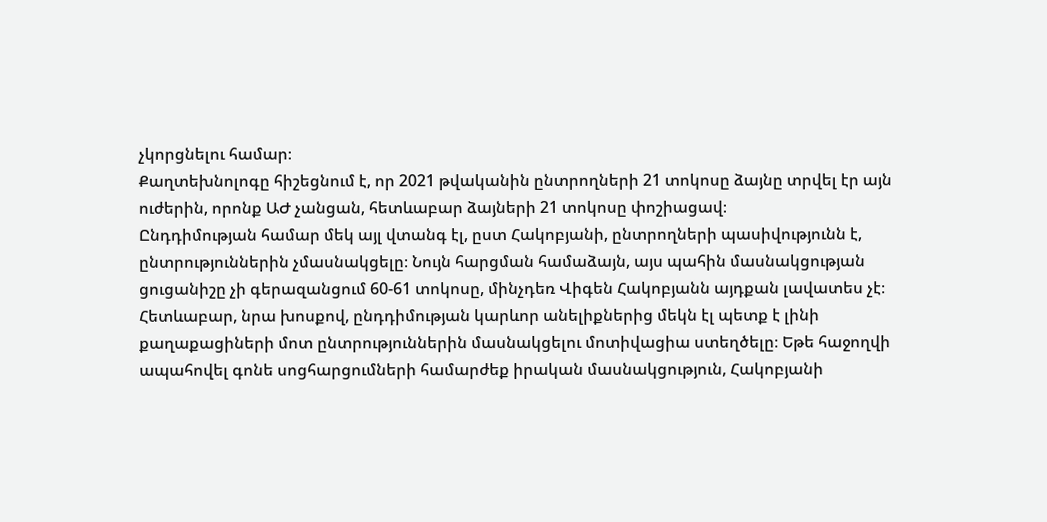չկորցնելու համար։
Քաղտեխնոլոգը հիշեցնում է, որ 2021 թվականին ընտրողների 21 տոկոսը ձայնը տրվել էր այն ուժերին, որոնք ԱԺ չանցան, հետևաբար ձայների 21 տոկոսը փոշիացավ։
Ընդդիմության համար մեկ այլ վտանգ էլ, ըստ Հակոբյանի, ընտրողների պասիվությունն է, ընտրություններին չմասնակցելը։ Նույն հարցման համաձայն, այս պահին մասնակցության ցուցանիշը չի գերազանցում 60-61 տոկոսը, մինչդեռ Վիգեն Հակոբյանն այդքան լավատես չէ։ Հետևաբար, նրա խոսքով, ընդդիմության կարևոր անելիքներից մեկն էլ պետք է լինի քաղաքացիների մոտ ընտրություններին մասնակցելու մոտիվացիա ստեղծելը։ Եթե հաջողվի ապահովել գոնե սոցհարցումների համարժեք իրական մասնակցություն, Հակոբյանի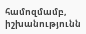համոզմամբ, իշխանությունն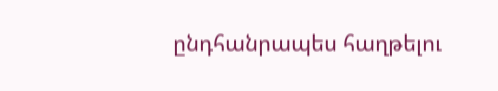ընդհանրապես հաղթելու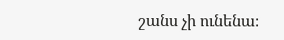շանս չի ունենա։